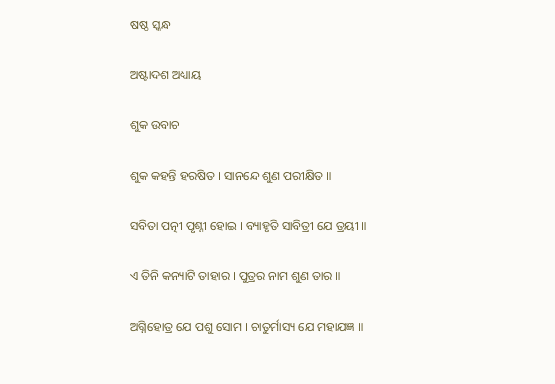ଷଷ୍ଠ ସ୍କନ୍ଧ

ଅଷ୍ଟାଦଶ ଅଧ୍ୟାୟ

ଶୁକ ଉବାଚ

ଶୁକ କହନ୍ତି ହରଷିତ । ସାନନ୍ଦେ ଶୁଣ ପରୀକ୍ଷିତ ॥

ସବିତା ପତ୍ନୀ ପୃଶ୍ନୀ ହୋଇ । ବ୍ୟାହୃତି ସାବିତ୍ରୀ ଯେ ତ୍ରୟୀ ॥

ଏ ତିନି କନ୍ୟାଟି ତାହାର । ପୁତ୍ରର ନାମ ଶୁଣ ତାର ॥

ଅଗ୍ନିହୋତ୍ର ଯେ ପଶୁ ସୋମ । ଚାତୁର୍ମାସ୍ୟ ଯେ ମହାଯଜ୍ଞ ॥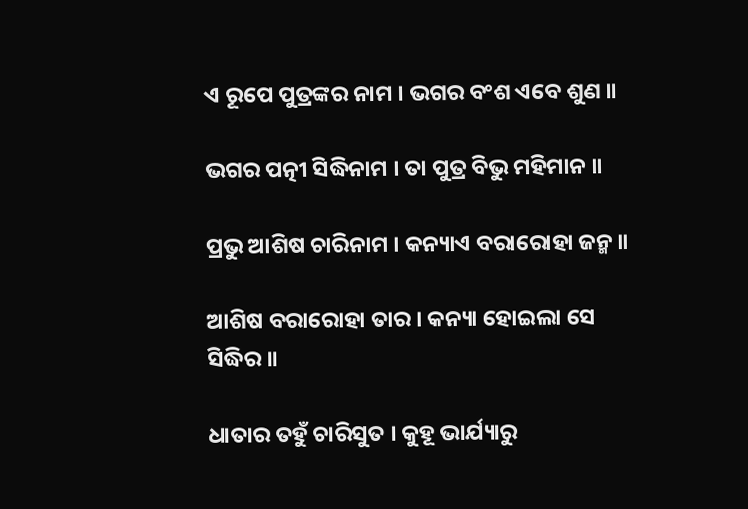ଏ ରୂପେ ପୁତ୍ରଙ୍କର ନାମ । ଭଗର ବଂଶ ଏବେ ଶୁଣ ॥

ଭଗର ପତ୍ନୀ ସିଦ୍ଧିନାମ । ତା ପୁତ୍ର ବିଭୁ ମହିମାନ ॥

ପ୍ରଭୁ ଆଶିଷ ଚାରିନାମ । କନ୍ୟାଏ ବରାରୋହା ଜନ୍ମ ॥

ଆଶିଷ ବରାରୋହା ତାର । କନ୍ୟା ହୋଇଲା ସେ ସିଦ୍ଧିର ॥

ଧାତାର ତହୁଁ ଚାରିସୁତ । କୁହୂ ଭାର୍ଯ୍ୟାରୁ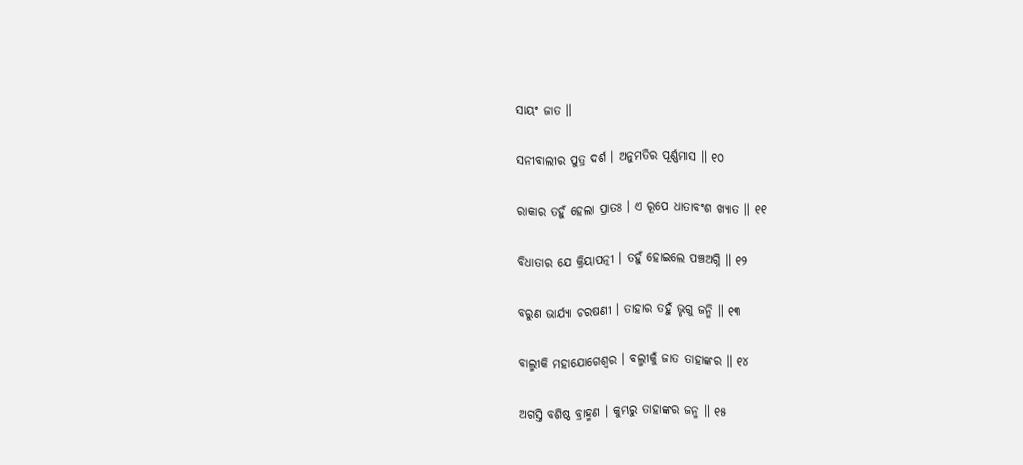ସାୟଂ ଜାତ ॥

ସନୀବାଲୀର ପୁତ୍ର ଦର୍ଶ । ଅନୁମତିର ପୂର୍ଣ୍ଣମାସ ॥ ୧୦

ରାକାର ତହୁଁ ହେଲା ପ୍ରାତଃ । ଏ ରୂପେ ଧାତାବଂଶ ଖ୍ୟାତ ॥ ୧୧

ବିଧାତାର ଯେ କ୍ରିୟାପତ୍ନୀ । ତହୁଁ ହୋଇଲେ ପଞ୍ଚଅଗ୍ନି ॥ ୧୨

ବରୁଣ ଭାର୍ଯ୍ୟା ଚରଷଣୀ । ତାହାର ତହୁଁ ଭୃଗୁ ଜନ୍ମି ॥ ୧୩

ବାଲ୍ମୀକି ମହାଯୋଗେଶ୍ୱର । ବଲ୍ମୀକୁଁ ଜାତ ତାହାଙ୍କର ॥ ୧୪

ଅଗସ୍ତି ବଶିଷ୍ଠ ବ୍ରାହ୍ମଣ । କୁମ୍ଭରୁ ତାହାଙ୍କର ଜନ୍ମ ॥ ୧୫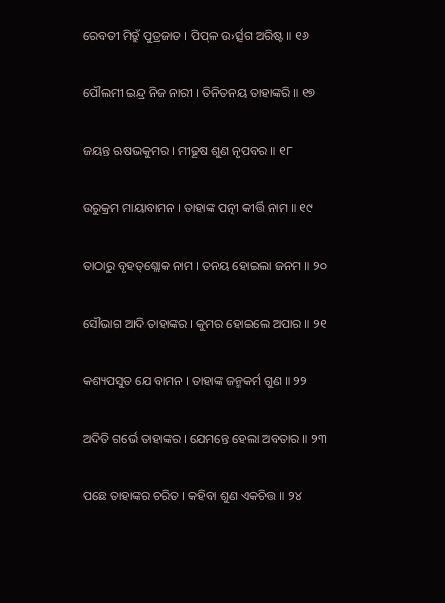ରେବତୀ ମିତ୍ରୁଁ ପୁତ୍ରଜାତ । ପିପ୍‌ଳ ଉ›ର୍ତ୍ସଗ ଅରିଷ୍ଟ ॥ ୧୬

ପୌଲମୀ ଇନ୍ଦ୍ର ନିଜ ନାରୀ । ତିନିତନୟ ତାହାଙ୍କରି ॥ ୧୭

ଜୟନ୍ତ ଋଷଭକୁମର । ମୀଢୂଷ ଶୁଣ ନୃପବର ॥ ୧୮

ଉରୁକ୍ରମ ମାୟାବାମନ । ତାହାଙ୍କ ପତ୍ନୀ କୀର୍ତ୍ତି ନାମ ॥ ୧୯

ତାଠାରୁ ବୃହତ୍‌‌ଶ୍ଲୋକ ନାମ । ତନୟ ହୋଇଲା ଜନମ ॥ ୨୦

ସୌଭାଗ ଆଦି ତାହାଙ୍କର । କୁମର ହୋଇଲେ ଅପାର ॥ ୨୧

କଶ୍ୟପସୁତ ଯେ ବାମନ । ତାହାଙ୍କ ଜନ୍ମକର୍ମ ଗୁଣ ॥ ୨୨

ଅଦିତି ଗର୍ଭେ ତାହାଙ୍କର । ଯେମନ୍ତେ ହେଲା ଅବତାର ॥ ୨୩

ପଛେ ତାହାଙ୍କର ଚରିତ । କହିବା ଶୁଣ ଏକଚିତ୍ତ ॥ ୨୪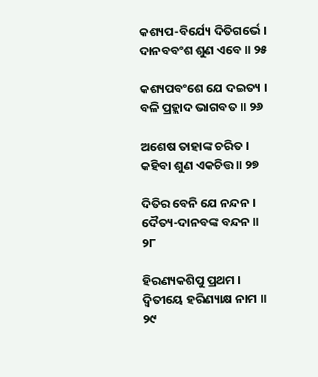କଶ୍ୟପ-ବିର୍ଯ୍ୟେ ଦିତିଗର୍ଭେ । ଦାନବବଂଶ ଶୁଣ ଏବେ ॥ ୨୫

କଶ୍ୟପବଂଶେ ଯେ ଦଇତ୍ୟ । ବଳି ପ୍ରହ୍ଲାଦ ଭାଗବତ ॥ ୨୬

ଅଶେଷ ତାହାଙ୍କ ଚରିତ । କହିବା ଶୁଣ ଏକଚିତ୍ତ ॥ ୨୭

ଦିତିର ବେନି ଯେ ନନ୍ଦନ । ଦୈତ୍ୟ-ଦାନବଙ୍କ ବନ୍ଦନ ॥ ୨୮

ହିରଣ୍ୟକଶିପୁ ପ୍ରଥମ । ଦ୍ୱିତୀୟେ ହରିଣ୍ୟାକ୍ଷ ନାମ ॥ ୨୯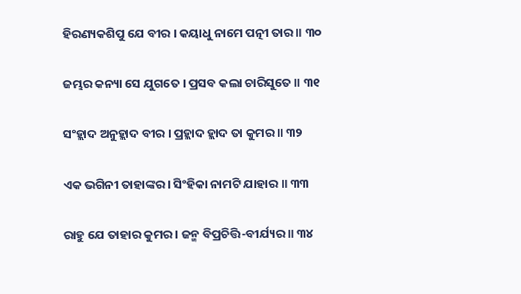ହିରଣ୍ୟକଶିପୁ ଯେ ବୀର । କୟାଧୁ ନାମେ ପତ୍ନୀ ତାର ॥ ୩୦

ଜମ୍ଭର କନ୍ୟା ସେ ଯୁଗତେ । ପ୍ରସବ କଲା ଚାରିସୁତେ ॥ ୩୧

ସଂହ୍ଲାଦ ଅନୁହ୍ଲାଦ ବୀର । ପ୍ରହ୍ଲାଦ ହ୍ଲାଦ ତା କୁମର ॥ ୩୨

ଏକ ଭଗିନୀ ତାହାଙ୍କର । ସିଂହିକା ନାମଟି ଯାହାର ॥ ୩୩

ରାହୁ ଯେ ତାହାର କୁମର । ଜନ୍ମ ବିପ୍ରଚିତ୍ତି-ବୀର୍ଯ୍ୟର ॥ ୩୪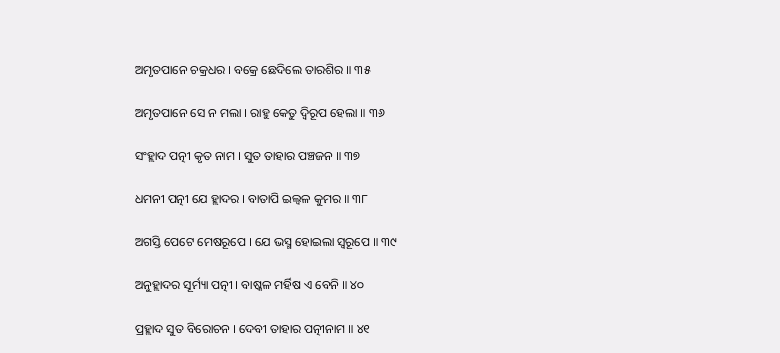ଅମୃତପାନେ ଚକ୍ରଧର । ବକ୍ରେ ଛେଦିଲେ ତାରଶିର ॥ ୩୫

ଅମୃତପାନେ ସେ ନ ମଲା । ରାହୁ କେତୁ ଦ୍ୱିରୂପ ହେଲା ॥ ୩୬

ସଂହ୍ଲାଦ ପତ୍ନୀ କୃତ ନାମ । ସୁତ ତାହାର ପଞ୍ଚଜନ ॥ ୩୭

ଧମନୀ ପତ୍ନୀ ଯେ ହ୍ଲାଦର । ବାତାପି ଇଲ୍ୱଳ କୁମର ॥ ୩୮

ଅଗସ୍ତି ପେଟେ ମେଷରୂପେ । ଯେ ଭସ୍ମ ହୋଇଲା ସ୍ୱରୂପେ ॥ ୩୯

ଅନୁହ୍ଲାଦର ସୂର୍ମ୍ୟା ପତ୍ନୀ । ବାଷ୍କଳ ମର୍ହିଷ ଏ ବେନି ॥ ୪୦

ପ୍ରହ୍ଲାଦ ସୁତ ବିରୋଚନ । ଦେବୀ ତାହାର ପତ୍ନୀନାମ ॥ ୪୧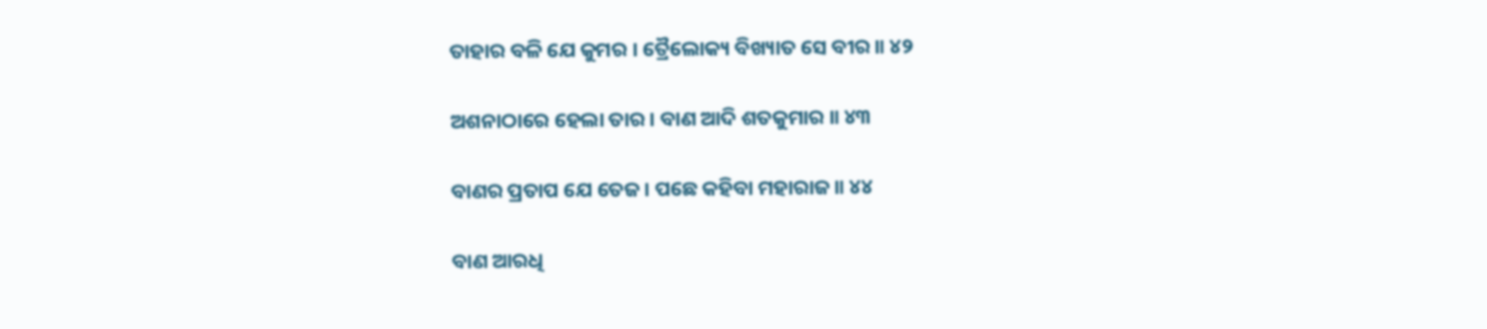ତାହାର ବଳି ଯେ କୁମର । ତ୍ରୈଲୋକ୍ୟ ବିଖ୍ୟାତ ସେ ବୀର ॥ ୪୨

ଅଶନାଠାରେ ହେଲା ତାର । ବାଣ ଆଦି ଶତକୁମାର ॥ ୪୩

ବାଣର ପ୍ରତାପ ଯେ ତେଜ । ପଛେ କହିବା ମହାରାଜ ॥ ୪୪

ବାଣ ଆରଧି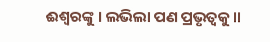ଈଶ୍ୱରଙ୍କୁ । ଲଭିଲା ପଣ ପ୍ରଭୃତ୍ୱକୁ ॥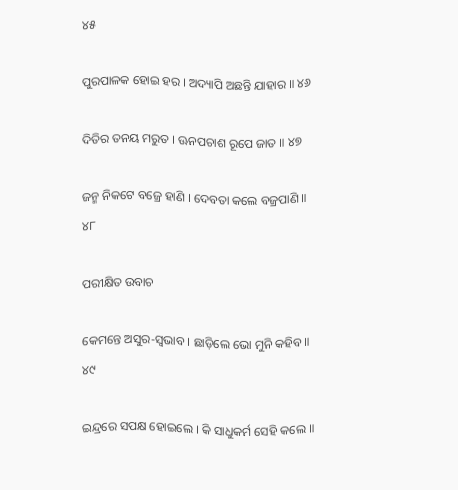୪୫

ପୁରପାଳକ ହୋଇ ହର । ଅଦ୍ୟାପି ଅଛନ୍ତି ଯାହାର ॥ ୪୬

ଦିତିର ତନୟ ମରୁତ । ଊନପଚାଶ ରୂପେ ଜାତ ॥ ୪୭

ଜନ୍ମ ନିକଟେ ବଜ୍ରେ ହାଣି । ଦେବତା କଲେ ବଜ୍ରପାଣି ॥ ୪୮

ପରୀକ୍ଷିତ ଉବାଚ

କେମନ୍ତେ ଅସୁର-ସ୍ୱଭାବ । ଛାଡ଼ିଲେ ଭୋ ମୁନି କହିବ ॥ ୪୯

ଇନ୍ଦ୍ରରେ ସପକ୍ଷ ହୋଇଲେ । କି ସାଧୁକର୍ମ ସେହି କଲେ ॥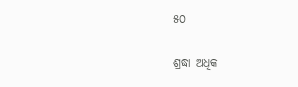୫୦

ଶ୍ରଦ୍ଧା ଅଧିକ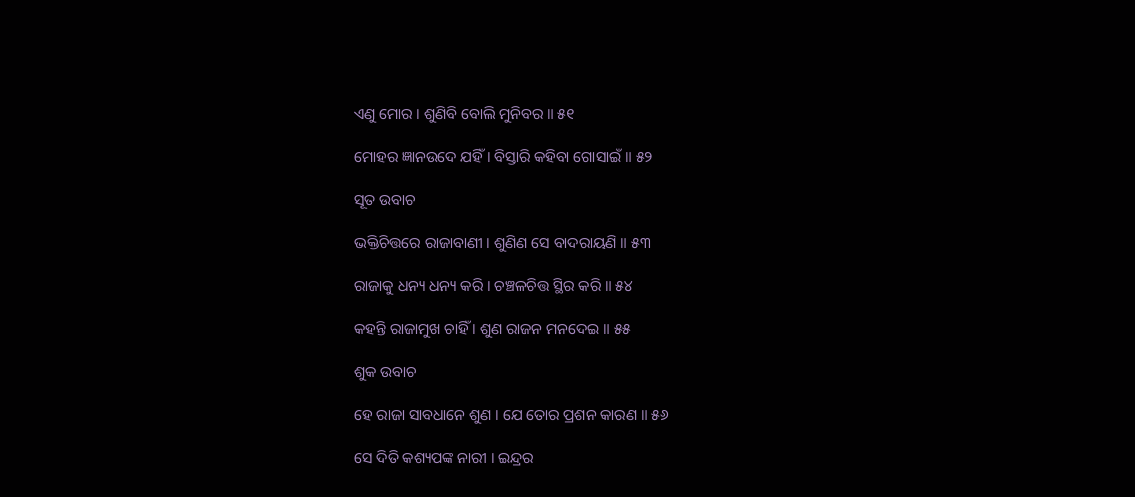ଏଣୁ ମୋର । ଶୁଣିବି ବୋଲି ମୁନିବର ॥ ୫୧

ମୋହର ଜ୍ଞାନଉଦେ ଯହିଁ । ବିସ୍ତାରି କହିବା ଗୋସାଇଁ ॥ ୫୨

ସୂତ ଉବାଚ

ଭକ୍ତିଚିତ୍ତରେ ରାଜାବାଣୀ । ଶୁଣିଣ ସେ ବାଦରାୟଣି ॥ ୫୩

ରାଜାକୁ ଧନ୍ୟ ଧନ୍ୟ କରି । ଚଞ୍ଚଳଚିତ୍ତ ସ୍ଥିର କରି ॥ ୫୪

କହନ୍ତି ରାଜାମୁଖ ଚାହିଁ । ଶୁଣ ରାଜନ ମନଦେଇ ॥ ୫୫

ଶୁକ ଉବାଚ

ହେ ରାଜା ସାବଧାନେ ଶୁଣ । ଯେ ତୋର ପ୍ରଶନ କାରଣ ॥ ୫୬

ସେ ଦିତି କଶ୍ୟପଙ୍କ ନାରୀ । ଇନ୍ଦ୍ରର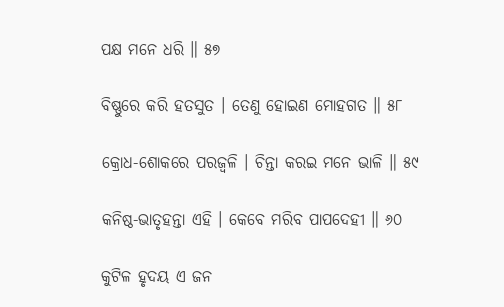ପକ୍ଷ ମନେ ଧରି ॥ ୫୭

ବିଷ୍ଣୁରେ କରି ହତସୁତ । ତେଣୁ ହୋଇଣ ମୋହଗତ ॥ ୫୮

କ୍ରୋଧ-ଶୋକରେ ପରଜ୍ୱଳି । ଚିନ୍ତା କରଇ ମନେ ଭାଳି ॥ ୫୯

କନିଷ୍ଠ-ଭାତୃହନ୍ତା ଏହି । କେବେ ମରିବ ପାପଦେହୀ ॥ ୬୦

କୁଟିଳ ହୃଦୟ ଏ ଜନ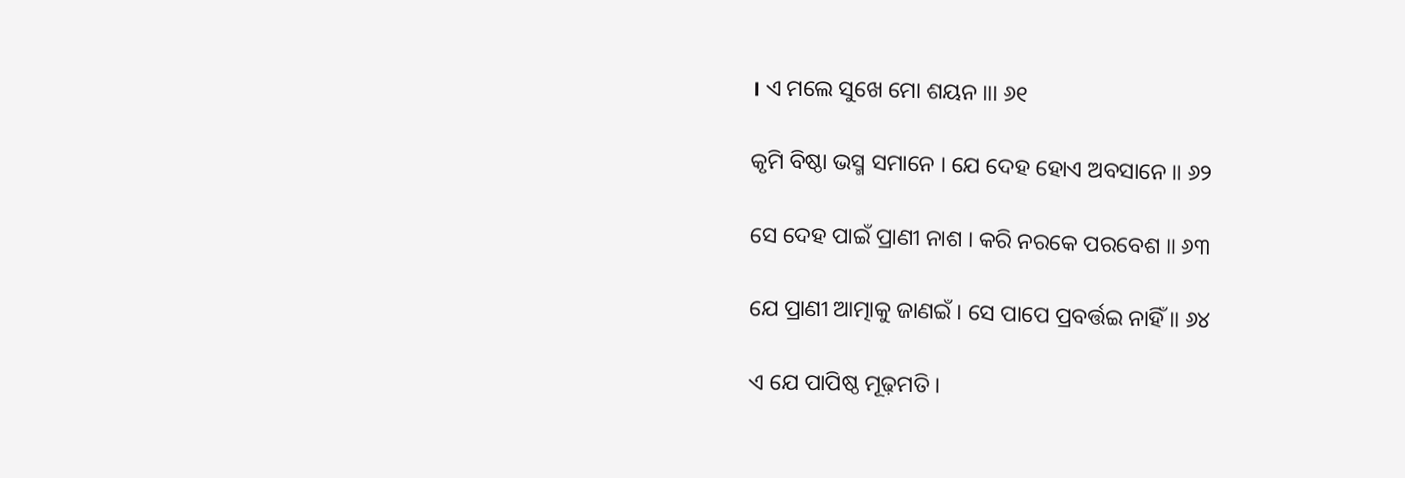। ଏ ମଲେ ସୁଖେ ମୋ ଶୟନ ॥। ୬୧

କୃମି ବିଷ୍ଠା ଭସ୍ମ ସମାନେ । ଯେ ଦେହ ହୋଏ ଅବସାନେ ॥ ୬୨

ସେ ଦେହ ପାଇଁ ପ୍ରାଣୀ ନାଶ । କରି ନରକେ ପରବେଶ ॥ ୬୩

ଯେ ପ୍ରାଣୀ ଆତ୍ମାକୁ ଜାଣଇଁ । ସେ ପାପେ ପ୍ରବର୍ତ୍ତଇ ନାହିଁ ॥ ୬୪

ଏ ଯେ ପାପିଷ୍ଠ ମୂଢ଼ମତି ।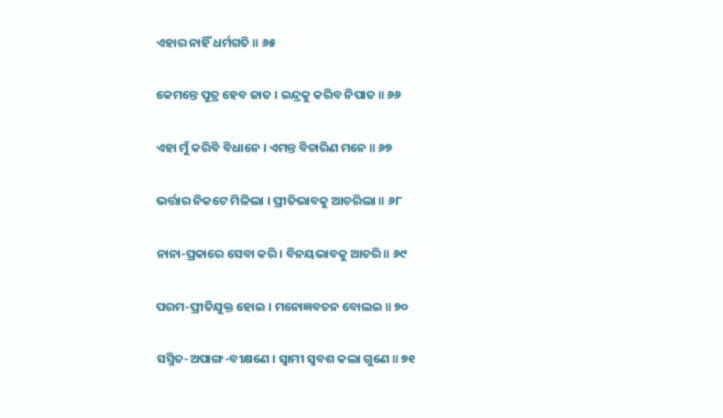ଏହାର ନାହିଁ ଧର୍ମଗତି ॥ ୬୫

କେମନ୍ତେ ପୁତ୍ର ହେବ ଜାତ । ଇନ୍ଦ୍ରକୁ କରିବ ନିପାତ ॥ ୬୬

ଏହା ମୁଁ କରିବି ବିଧାନେ । ଏମନ୍ତ ବିଚାରିଣ ମନେ ॥ ୬୭

ଭର୍ତ୍ତାର ନିକଟେ ମିଳିଲା । ପ୍ରୀତିଭାବକୁ ଆଚରିଲା ॥ ୬୮

ନାନା-ପ୍ରକାରେ ସେବା କରି । ବିନୟଭାବକୁ ଆଚରି ॥ ୬୯

ପରମ-ପ୍ରୀତିଯୁକ୍ତ ହୋଇ । ମନୋଜ୍ଞବଚନ ବୋଲଇ ॥ ୭୦

ସସ୍ମିତ-ଅପାଙ୍ଗ-ବୀକ୍ଷଣେ । ସ୍ୱାମୀ ସ୍ୱବଶ କଲା ଗୁଣେ ॥ ୭୧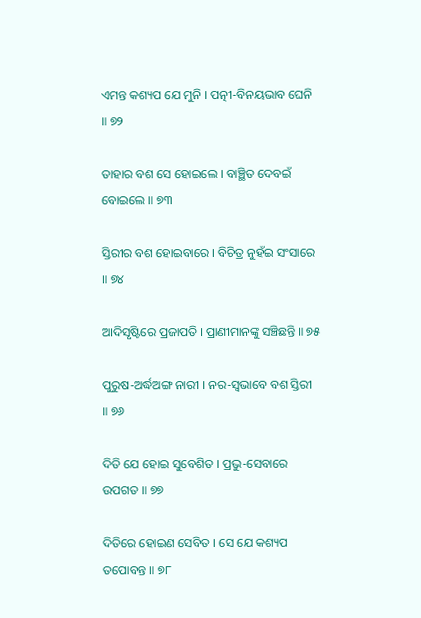ଏମନ୍ତ କଶ୍ୟପ ଯେ ମୁନି । ପତ୍ନୀ-ବିନୟଭାବ ଘେନି ॥ ୭୨

ତାହାର ବଶ ସେ ହୋଇଲେ । ବାଞ୍ଛିତ ଦେବଇଁ ବୋଇଲେ ॥ ୭୩

ସ୍ତିରୀର ବଶ ହୋଇବାରେ । ବିଚିତ୍ର ନୁହଁଇ ସଂସାରେ ॥ ୭୪

ଆଦିସୃଷ୍ଟିରେ ପ୍ରଜାପତି । ପ୍ରାଣୀମାନଙ୍କୁ ସଞ୍ଚିଛନ୍ତି ॥ ୭୫

ପୁରୁଷ-ଅର୍ଦ୍ଧଅଙ୍ଗ ନାରୀ । ନର-ସ୍ୱଭାବେ ବଶ ସ୍ତିରୀ ॥ ୭୬

ଦିତି ଯେ ହୋଇ ସୁବେଶିତ । ପ୍ରଭୁ-ସେବାରେ ଉପଗତ ॥ ୭୭

ଦିତିରେ ହୋଇଣ ସେବିତ । ସେ ଯେ କଶ୍ୟପ ତପୋବନ୍ତ ॥ ୭୮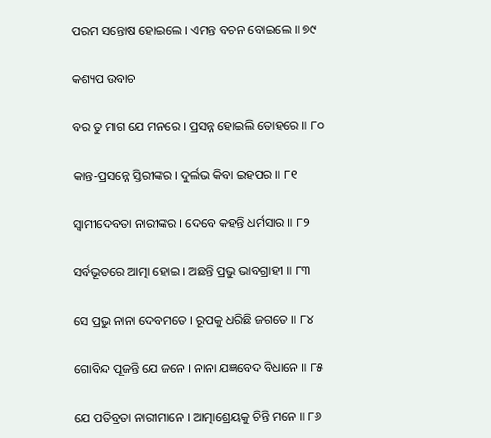ପରମ ସନ୍ତୋଷ ହୋଇଲେ । ଏମନ୍ତ ବଚନ ବୋଇଲେ ॥ ୭୯

କଶ୍ୟପ ଉବାଚ

ବର ତୁ ମାଗ ଯେ ମନରେ । ପ୍ରସନ୍ନ ହୋଇଲି ତୋହରେ ॥ ୮୦

କାନ୍ତ-ପ୍ରସନ୍ନେ ସ୍ତିରୀଙ୍କର । ଦୁର୍ଲଭ କିବା ଇହପର ॥ ୮୧

ସ୍ୱାମୀଦେବତା ନାରୀଙ୍କର । ଦେବେ କହନ୍ତି ଧର୍ମସାର ॥ ୮୨

ସର୍ବଭୂତରେ ଆତ୍ମା ହୋଇ । ଅଛନ୍ତି ପ୍ରଭୁ ଭାବଗ୍ରାହୀ ॥ ୮୩

ସେ ପ୍ରଭୁ ନାନା ଦେବମତେ । ରୂପକୁ ଧରିଛି ଜଗତେ ॥ ୮୪

ଗୋବିନ୍ଦ ପୂଜନ୍ତି ଯେ ଜନେ । ନାନା ଯଜ୍ଞବେଦ ବିଧାନେ ॥ ୮୫

ଯେ ପତିବ୍ରତା ନାରୀମାନେ । ଆତ୍ମାଶ୍ରେୟକୁ ଚିନ୍ତି ମନେ ॥ ୮୬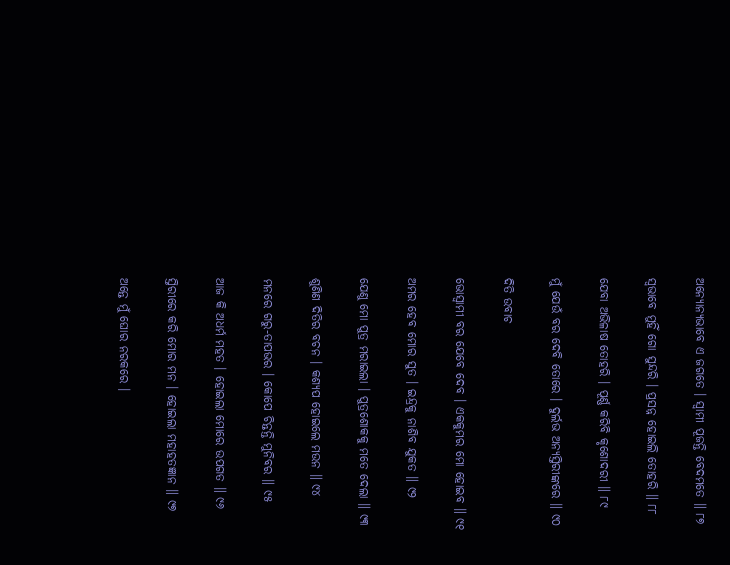ଅନ୍ୟୋନ୍ୟଭାବେ ଏ ଜଗତେ । ସ୍ୱାମୀ ପୂଜନ୍ତି ବେଦମତେ ॥ ୮୭

ସ୍ୱଭାବେ ମୁହିଁ ଗୋ ସୁନ୍ଦରି । ପ୍ରସନ୍ନ ହୋଇଲି ତୋହରି ॥ ୮୮

ଯେବା ଅଭିଳାଷ ତୋହରି । ପୂର୍ଣ୍ଣ କରିବି କୃଶୋଦରୀ ॥ ୮୯

ମୁଁ ଯେଉଁ ବର ଦେବି ତୋରେ । ଦୁର୍ଲଭ ଅନ୍ୟସ୍ତିରୀଙ୍କରେ ॥ ୯୦

ଦିତି ଉବାଚ

ଭୋସ୍ୱାମୀ ବର ଯେବେ ଦେବ । ଏକକୁମର ମୋ ହୋଇବ ॥ ୯୧

ଅମର ହେବ ମୋର ସୁତ । ଇନ୍ଦ୍ରକୁ ନାଶିବ ଯୁକତ ॥ ୯୨

ଯେଣୁ ମୋ ପୁତ୍ର ମରାଇଲା । ପୁତ୍ରଶୋକକୁ ମତେ ଦେଲା ॥ ୯୩

ଶୁଣିଣ ଦିତିର ବଚନ । କଶ୍ୟପ ହୋଇଲେ ମଉନ ॥ ୯୪

ମନରେ ଗରୁ-ତାପଭର । କୋପେ ଚିନ୍ତନ୍ତି ମୁନିବର ॥ ୯୫

ଆଜ କି ଅଧର୍ମ ମହତ । ହୋଇଲା ମୋରେ ଉପଗତ ॥ ୯୬

ସ୍ତିରୀରେ କରି ମୋର ମନ । ହୋଇଲା ମହାହତଜ୍ଞାନ ॥ ୯୭

ଅନ୍ତେ ମୁଁ ଘୋର ନରକରେ ।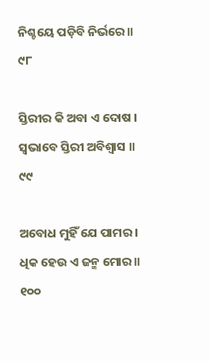ନିଶ୍ଚୟେ ପଡ଼ିବି ନିର୍ଭରେ ॥ ୯୮

ସ୍ତିରୀର କି ଅବା ଏ ଦୋଷ । ସ୍ୱଭାବେ ସ୍ତିରୀ ଅବିଶ୍ୱାସ ॥ ୯୯

ଅବୋଧ ମୁହିଁ ଯେ ପାମର । ଧିକ ହେଉ ଏ ଜନ୍ମ ମୋର ॥ ୧୦୦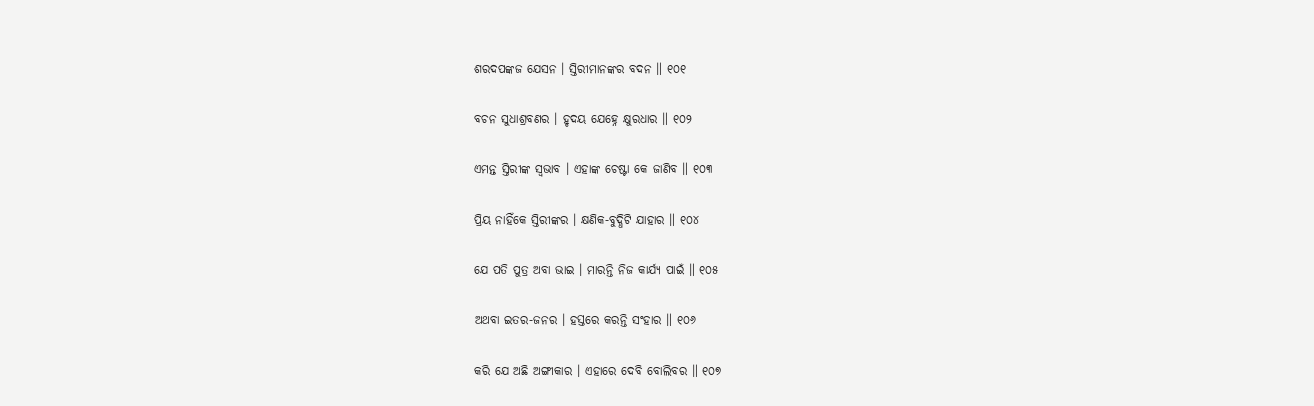ଶରଦପଙ୍କଜ ଯେସନ । ସ୍ତିରୀମାନଙ୍କର ବଦନ ॥ ୧୦୧

ବଚନ ସୁଧାଶ୍ରବଣର । ହୃଦୟ ଯେହ୍ନେ କ୍ଷୁରଧାର ॥ ୧୦୨

ଏମନ୍ତ ସ୍ତିରୀଙ୍କ ସ୍ୱଭାବ । ଏହାଙ୍କ ଚେଷ୍ଟା କେ ଜାଣିବ ॥ ୧୦୩

ପ୍ରିୟ ନାହିଁକେ ସ୍ତିରୀଙ୍କର । କ୍ଷଣିକ-ବୁଦ୍ଧିଟି ଯାହାର ॥ ୧୦୪

ଯେ ପତି ପୁତ୍ର ଅବା ଭାଇ । ମାରନ୍ତି ନିଜ କାର୍ଯ୍ୟ ପାଇଁ ॥ ୧୦୫

ଅଥବା ଇତର-ଜନର । ହସ୍ତରେ କରନ୍ତି ସଂହାର ॥ ୧୦୬

କରି ଯେ ଅଛି ଅଙ୍ଗୀକାର । ଏହାରେ ଦେବି ବୋଲିବର ॥ ୧୦୭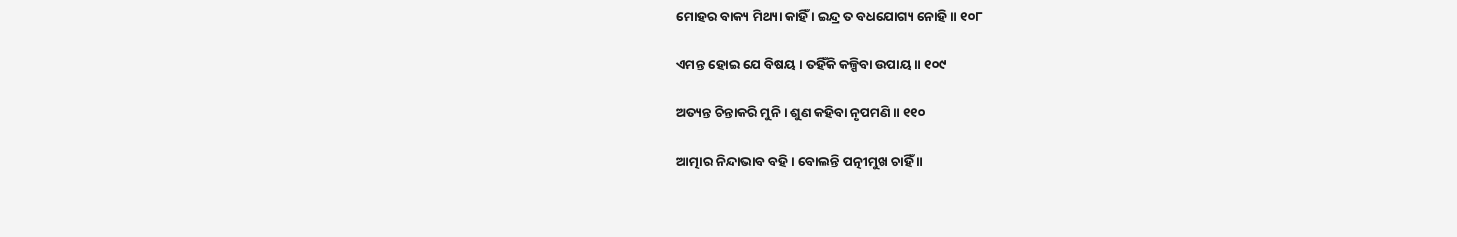ମୋହର ବାକ୍ୟ ମିଥ୍ୟା କାହିଁ । ଇନ୍ଦ୍ର ତ ବଧଯୋଗ୍ୟ ନୋହି ॥ ୧୦୮

ଏମନ୍ତ ହୋଇ ଯେ ବିଷୟ । ତହିଁକି କଳ୍ପିବା ଉପାୟ ॥ ୧୦୯

ଅତ୍ୟନ୍ତ ଚିନ୍ତାକରି ମୁନି । ଶୁଣ କହିବା ନୃପମଣି ॥ ୧୧୦

ଆତ୍ମାର ନିନ୍ଦାଭାବ ବହି । ବୋଲନ୍ତି ପତ୍ନୀମୁଖ ଚାହିଁ ॥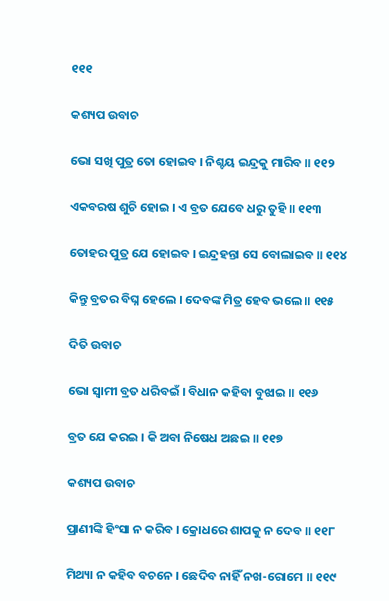୧୧୧

କଶ୍ୟପ ଉବାଚ

ଭୋ ସଖି ପୁତ୍ର ତୋ ହୋଇବ । ନିଶ୍ଚୟ ଇନ୍ଦ୍ରକୁ ମାରିବ ॥ ୧୧୨

ଏକବରଷ ଶୁଚି ହୋଇ । ଏ ବ୍ରତ ଯେବେ ଧରୁ ତୁହି ॥ ୧୧୩

ତୋହର ପୁତ୍ର ଯେ ହୋଇବ । ଇନ୍ଦ୍ରହନ୍ତା ସେ ବୋଲାଇବ ॥ ୧୧୪

କିନ୍ତୁ ବ୍ରତର ବିଘ୍ନ ହେଲେ । ଦେବଙ୍କ ମିତ୍ର ହେବ ଭଲେ ॥ ୧୧୫

ଦିତି ଉବାଚ

ଭୋ ସ୍ୱାମୀ ବ୍ରତ ଧରିବଇଁ । ବିଧାନ କହିବା ବୁଝାଇ ॥ ୧୧୬

ବ୍ରତ ଯେ କରଇ । କି ଅବା ନିଷେଧ ଅଛଇ ॥ ୧୧୭

କଶ୍ୟପ ଉବାଚ

ପ୍ରାଣୀଙ୍କି ହିଂସା ନ କରିବ । କ୍ରୋଧରେ ଶାପକୁ ନ ଦେବ ॥ ୧୧୮

ମିଥ୍ୟା ନ କହିବ ବଚନେ । ଛେଦିବ ନାହିଁ ନଖ-ରୋମେ ॥ ୧୧୯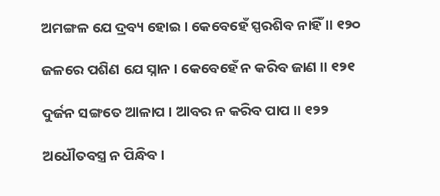ଅମଙ୍ଗଳ ଯେ ଦ୍ରବ୍ୟ ହୋଇ । କେବେହେଁ ସ୍ପରଶିବ ନାହିଁ ॥ ୧୨୦

ଜଳରେ ପଶିଣ ଯେ ସ୍ନାନ । କେବେହେଁ ନ କରିବ ଜାଣ ॥ ୧୨୧

ଦୁର୍ଜନ ସଙ୍ଗତେ ଆଳାପ । ଆବର ନ କରିବ ପାପ ॥ ୧୨୨

ଅଧୌତବସ୍ତ୍ର ନ ପିନ୍ଧିବ ।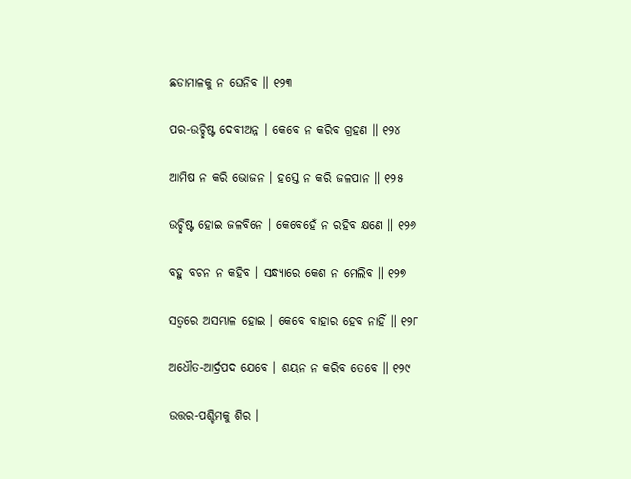ଛଡାମାଳକୁ ନ ଘେନିବ ॥ ୧୨୩

ପର-ଉଚ୍ଛିଷ୍ଟ ଦେବୀଅନ୍ନ । କେବେ ନ କରିବ ଗ୍ରହଣ ॥ ୧୨୪

ଆମିଷ ନ କରି ଭୋଜନ । ହସ୍ତେ ନ କରି ଜଳପାନ ॥ ୧୨୫

ଉଚ୍ଛିଷ୍ଟ ହୋଇ ଜଳବିନେ । କେବେହେଁ ନ ରହିବ କ୍ଷଣେ ॥ ୧୨୬

ବହୁ ବଚନ ନ କହିବ । ସନ୍ଧ୍ୟାରେ କେଶ ନ ମେଲିବ ॥ ୧୨୭

ସତ୍ୱରେ ଅସମ୍ଭାଳ ହୋଇ । କେବେ ବାହାର ହେବ ନାହିଁ ॥ ୧୨୮

ଅଧୌତ-ଆର୍ଦ୍ରପଦ ଯେବେ । ଶୟନ ନ କରିବ ତେବେ ॥ ୧୨୯

ଉତ୍ତର-ପଶ୍ଚିମକୁ ଶିର ।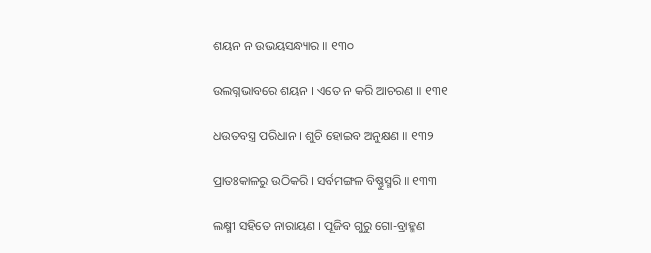ଶୟନ ନ ଉଭୟସନ୍ଧ୍ୟାର ॥ ୧୩୦

ଉଲଗ୍ନଭାବରେ ଶୟନ । ଏତେ ନ କରି ଆଚରଣ ॥ ୧୩୧

ଧଉତବସ୍ତ୍ର ପରିଧାନ । ଶୁଚି ହୋଇବ ଅନୁକ୍ଷଣ ॥ ୧୩୨

ପ୍ରାତଃକାଳରୁ ଉଠିକରି । ସର୍ବମଙ୍ଗଳ ବିଷ୍ଣୁସ୍ମରି ॥ ୧୩୩

ଲକ୍ଷ୍ମୀ ସହିତେ ନାରାୟଣ । ପୂଜିବ ଗୁରୁ ଗୋ-ବ୍ରାହ୍ମଣ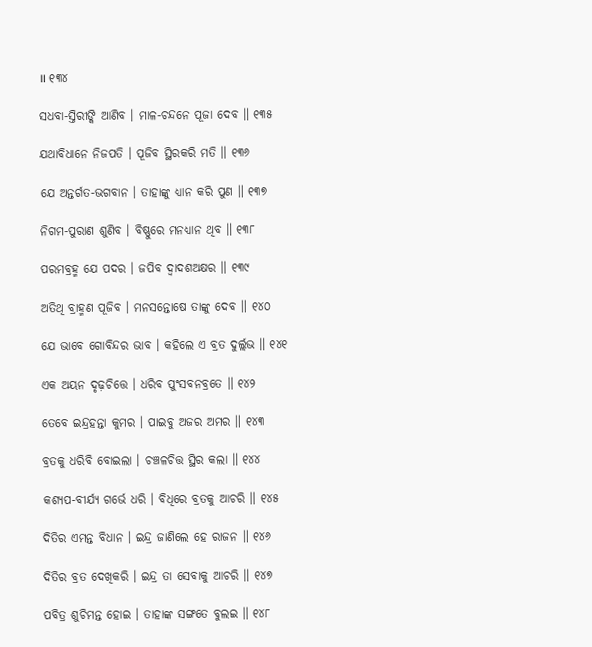॥ ୧୩୪

ସଧବା-ସ୍ତିରୀଙ୍କି ଆଣିବ । ମାଳ-ଚନ୍ଦନେ ପୂଜା ଦେବ ॥ ୧୩୫

ଯଥାବିଧାନେ ନିଜପତି । ପୂଜିବ ସ୍ଥିରକରି ମତି ॥ ୧୩୬

ଯେ ଅନ୍ତର୍ଗତ-ଭଗବାନ । ତାହାଙ୍କୁ ଧ୍ୟାନ କରି ପୁଣ ॥ ୧୩୭

ନିଗମ-ପୁରାଣ ଶୁଣିବ । ବିଷ୍ଣୁରେ ମନଧ୍ୟାନ ଥିବ ॥ ୧୩୮

ପରମବ୍ରହ୍ମ ଯେ ପଦର । ଜପିବ ଦ୍ୱାଦଶଅକ୍ଷର ॥ ୧୩୯

ଅତିଥି ବ୍ରାହ୍ମଣ ପୂଜିବ । ମନସନ୍ତୋଷେ ତାଙ୍କୁ ଦେବ ॥ ୧୪୦

ଯେ ଭାବେ ଗୋବିନ୍ଦର ଭାବ । କହିଲେ ଏ ବ୍ରତ ଦୁର୍ଲ୍ଲଭ ॥ ୧୪୧

ଏକ ଅୟନ ଦୃଢ଼ଚିତ୍ତେ । ଧରିବ ପୁଂସବନବ୍ରତେ ॥ ୧୪୨

ତେବେ ଇନ୍ଦ୍ରହନ୍ତା କୁମର । ପାଇବୁ ଅଜର ଅମର ॥ ୧୪୩

ବ୍ରତକୁ ଧରିବି ବୋଇଲା । ଚଞ୍ଚଳଚିତ୍ତ ସ୍ଥିର କଲା ॥ ୧୪୪

କଶ୍ୟପ-ବୀର୍ଯ୍ୟ ଗର୍ଭେ ଧରି । ବିଧିରେ ବ୍ରତକୁ ଆଚରି ॥ ୧୪୫

ଦିତିର ଏମନ୍ତ ବିଧାନ । ଇନ୍ଦ୍ର ଜାଣିଲେ ହେ ରାଜନ ॥ ୧୪୬

ଦିତିର ବ୍ରତ ଦେଖିକରି । ଇନ୍ଦ୍ର ତା ସେବାକୁ ଆଚରି ॥ ୧୪୭

ପବିତ୍ର ଶୁଚିମନ୍ତ ହୋଇ । ତାହାଙ୍କ ସଙ୍ଗତେ ବୁଲଇ ॥ ୧୪୮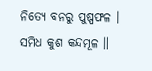ନିତ୍ୟେ ବନରୁ ପୁଷ୍ପଫଳ । ସମିଧ କୁଶ କନ୍ଦମୂଳ ॥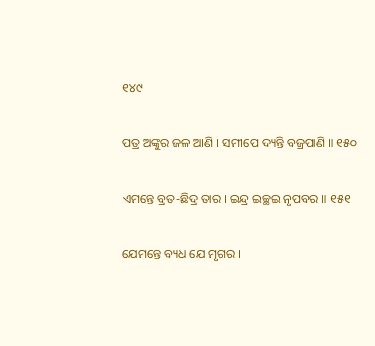୧୪୯

ପତ୍ର ଅଙ୍କୁର ଜଳ ଆଣି । ସମୀପେ ଦ୍ୟନ୍ତି ବଜ୍ରପାଣି ॥ ୧୫୦

ଏମନ୍ତେ ବ୍ରତ-ଛିଦ୍ର ତାର । ଇନ୍ଦ୍ର ଇଚ୍ଛଇ ନୃପବର ॥ ୧୫୧

ଯେମନ୍ତେ ବ୍ୟଧ ଯେ ମୃଗର ।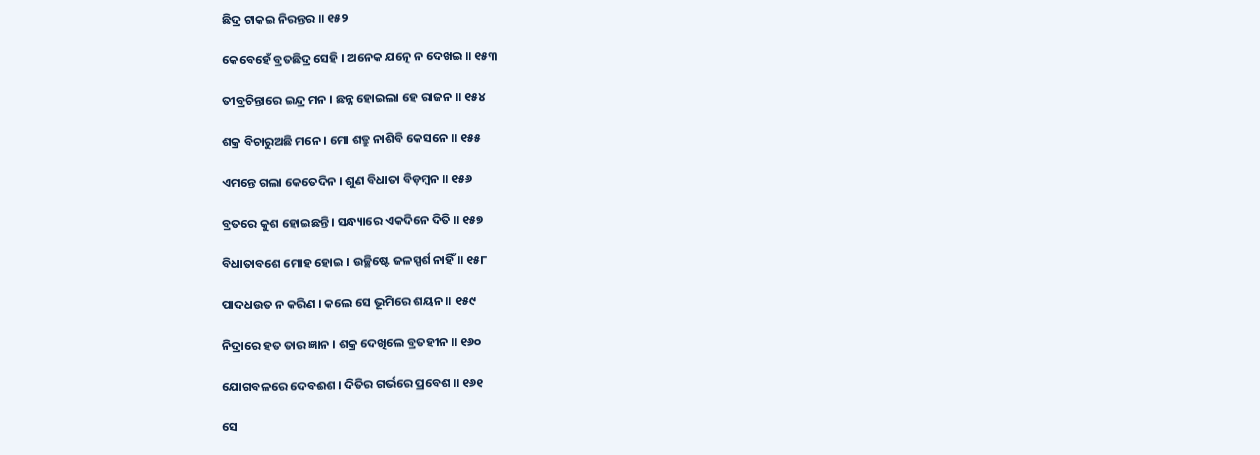ଛିଦ୍ର ଟାକଇ ନିରନ୍ତର ॥ ୧୫୨

କେବେହେଁ ବ୍ରତଛିଦ୍ର ସେହି । ଅନେକ ଯତ୍ନେ ନ ଦେଖଇ ॥ ୧୫୩

ତୀବ୍ରଚିନ୍ତାରେ ଇନ୍ଦ୍ର ମନ । ଛନ୍ନ ହୋଇଲା ହେ ରାଜନ ॥ ୧୫୪

ଶକ୍ର ବିଚାରୁଅଛି ମନେ । ମୋ ଶତ୍ରୁ ନାଶିବି କେସନେ ॥ ୧୫୫

ଏମନ୍ତେ ଗଲା କେତେଦିନ । ଶୁଣ ବିଧାତା ବିଡ଼ମ୍ବନ ॥ ୧୫୬

ବ୍ରତରେ କୁଶ ହୋଇଛନ୍ତି । ସନ୍ଧ୍ୟାରେ ଏକଦିନେ ଦିତି ॥ ୧୫୭

ବିଧାତାବଶେ ମୋହ ହୋଇ । ଉଚ୍ଛିଷ୍ଟେ ଜଳସ୍ପର୍ଶ ନାହିଁ ॥ ୧୫୮

ପାଦଧଉତ ନ କରିଣ । କଲେ ସେ ଭୂମିରେ ଶୟନ ॥ ୧୫୯

ନିଦ୍ରାରେ ହତ ତାର ଜ୍ଞାନ । ଶକ୍ର ଦେଖିଲେ ବ୍ରତହୀନ ॥ ୧୬୦

ଯୋଗବଳରେ ଦେବଈଶ । ଦିତିର ଗର୍ଭରେ ପ୍ରବେଶ ॥ ୧୬୧

ସେ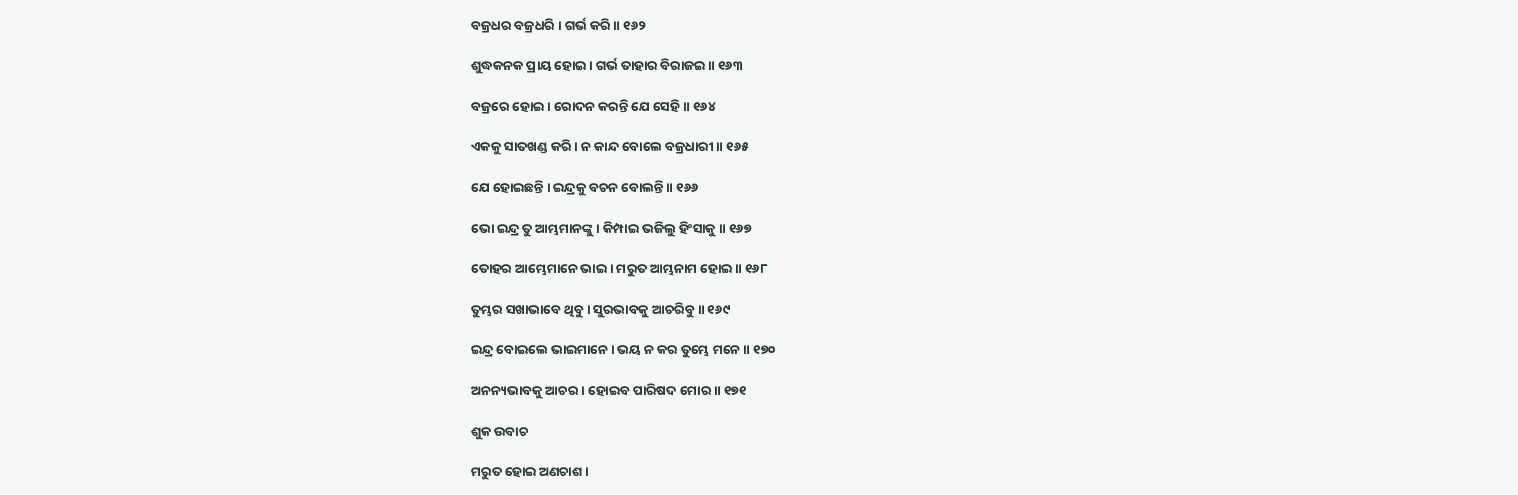ବଜ୍ରଧର ବଜ୍ରଧରି । ଗର୍ଭ କରି ॥ ୧୬୨

ଶୁଦ୍ଧକନକ ପ୍ରାୟ ହୋଇ । ଗର୍ଭ ତାହାର ବିରାଜଇ ॥ ୧୬୩

ବଜ୍ରରେ ହୋଇ । ରୋଦନ କରନ୍ତି ଯେ ସେହି ॥ ୧୬୪

ଏକକୁ ସାତଖଣ୍ଡ କରି । ନ କାନ୍ଦ ବୋଲେ ବଜ୍ରଧାରୀ ॥ ୧୬୫

ଯେ ହୋଇଛନ୍ତି । ଇନ୍ଦ୍ରକୁ ବଚନ ବୋଲନ୍ତି ॥ ୧୬୬

ଭୋ ଇନ୍ଦ୍ର ତୁ ଆମ୍ଭମାନଙ୍କୁ । କିମ୍ପାଇ ଭଜିଲୁ ହିଂସାକୁ ॥ ୧୬୭

ତୋହର ଆମ୍ଭେମାନେ ଭାଇ । ମରୁତ ଆମ୍ଭନାମ ହୋଇ ॥ ୧୬୮

ତୁମ୍ଭର ସଖାଭାବେ ଥିବୁ । ସୁରଭାବକୁ ଆଚରିବୁ ॥ ୧୬୯

ଇନ୍ଦ୍ର ବୋଇଲେ ଭାଇମାନେ । ଭୟ ନ କର ତୁମ୍ଭେ ମନେ ॥ ୧୭୦

ଅନନ୍ୟଭାବକୁ ଆଚର । ହୋଇବ ପାରିଷଦ ମୋର ॥ ୧୭୧

ଶୁକ ଉବାଚ

ମରୁତ ହୋଇ ଅଣଚାଶ ।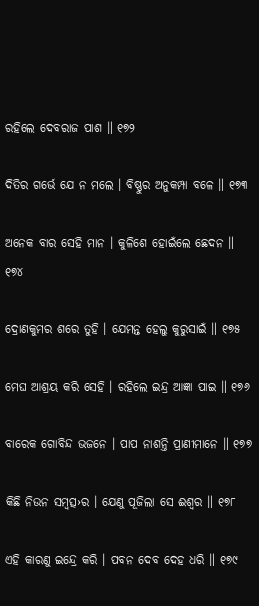ରହିଲେ ଦେବରାଜ ପାଶ ॥ ୧୭୨

ଦିତିର ଗର୍ଭେ ଯେ ନ ମଲେ । ବିଷ୍ଣୁର ଅନୁକମ୍ପା ବଳେ ॥ ୧୭୩

ଅନେକ ବାର ସେହି ମାନ । କୁଳିଶେ ହୋଇଁଲେ ଛେଦନ ॥ ୧୭୪

ଦ୍ରୋଣକୁମର ଶରେ ତୁହି । ଯେମନ୍ତ ହେଲୁ କୁରୁସାଇଁ ॥ ୧୭୫

ମେଘ ଆଶ୍ରୟ କରି ସେହି । ରହିଲେ ଇନ୍ଦ୍ର ଆଜ୍ଞା ପାଇ ॥ ୧୭୬

ବାରେକ ଗୋବିନ୍ଦ ଭଜନେ । ପାପ ନାଶନ୍ତି ପ୍ରାଣୀମାନେ ॥ ୧୭୭

କିଛି ନିଉନ ସମ୍ବତ୍ସ›ର । ଯେଣୁ ପୂଜିଲା ସେ ଈଶ୍ୱର ॥ ୧୭୮

ଏହି କାରଣୁ ଇନ୍ଦ୍ରେ କରି । ପବନ ଦେବ ଦେହ ଧରି ॥ ୧୭୯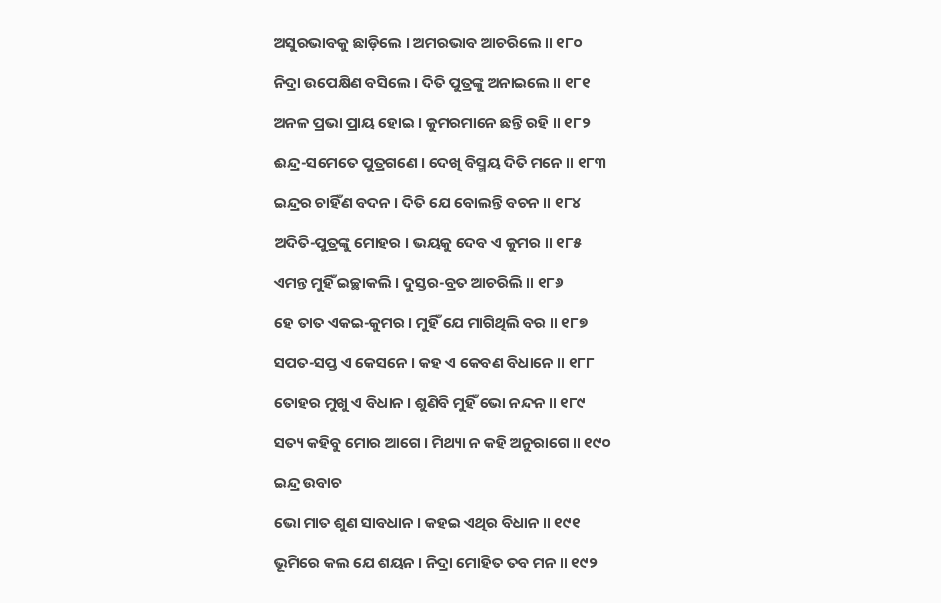ଅସୁରଭାବକୁ ଛାଡ଼ିଲେ । ଅମରଭାବ ଆଚରିଲେ ॥ ୧୮୦

ନିଦ୍ରା ଉପେକ୍ଷିଣ ବସିଲେ । ଦିତି ପୁତ୍ରଙ୍କୁ ଅନାଇଲେ ॥ ୧୮୧

ଅନଳ ପ୍ରଭା ପ୍ରାୟ ହୋଇ । କୁମରମାନେ ଛନ୍ତି ରହି ॥ ୧୮୨

ଈନ୍ଦ୍ର-ସମେତେ ପୁତ୍ରଗଣେ । ଦେଖି ବିସ୍ମୟ ଦିତି ମନେ ॥ ୧୮୩

ଇନ୍ଦ୍ରର ଚାହିଁଣ ବଦନ । ଦିତି ଯେ ବୋଲନ୍ତି ବଚନ ॥ ୧୮୪

ଅଦିତି-ପୁତ୍ରଙ୍କୁ ମୋହର । ଭୟକୁ ଦେବ ଏ କୁମର ॥ ୧୮୫

ଏମନ୍ତ ମୁହିଁ ଇଚ୍ଛାକଲି । ଦୁସ୍ତର-ବ୍ରତ ଆଚରିଲି ॥ ୧୮୬

ହେ ତାତ ଏକଇ-କୁମର । ମୁହିଁ ଯେ ମାଗିଥିଲି ବର ॥ ୧୮୭

ସପତ-ସପ୍ତ ଏ କେସନେ । କହ ଏ କେବଣ ବିଧାନେ ॥ ୧୮୮

ତୋହର ମୁଖୁ ଏ ବିଧାନ । ଶୁଣିବି ମୁହିଁ ଭୋ ନନ୍ଦନ ॥ ୧୮୯

ସତ୍ୟ କହିବୁ ମୋର ଆଗେ । ମିଥ୍ୟା ନ କହି ଅନୁରାଗେ ॥ ୧୯୦

ଇନ୍ଦ୍ର ଉବାଚ

ଭୋ ମାତ ଶୁଣ ସାବଧାନ । କହଇ ଏଥିର ବିଧାନ ॥ ୧୯୧

ଭୂମିରେ କଲ ଯେ ଶୟନ । ନିଦ୍ରା ମୋହିତ ତବ ମନ ॥ ୧୯୨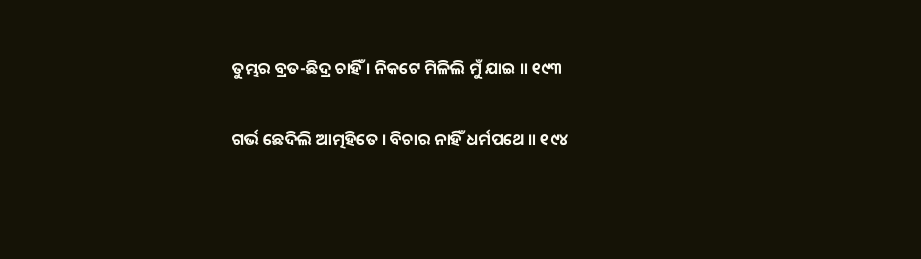ତୁମ୍ଭର ବ୍ରତ-ଛିଦ୍ର ଚାହିଁ । ନିକଟେ ମିଳିଲି ମୁଁ ଯାଇ ॥ ୧୯୩

ଗର୍ଭ ଛେଦିଲି ଆତ୍ମହିତେ । ବିଚାର ନାହିଁ ଧର୍ମପଥେ ॥ ୧୯୪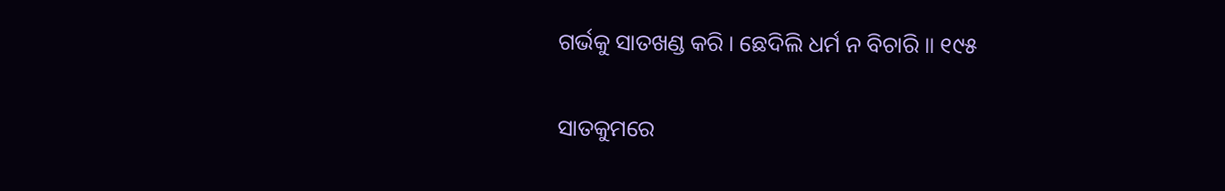ଗର୍ଭକୁ ସାତଖଣ୍ଡ କରି । ଛେଦିଲି ଧର୍ମ ନ ବିଚାରି ॥ ୧୯୫

ସାତକୁମରେ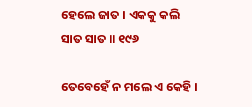ହେଲେ ଜାତ । ଏକକୁ କଲି ସାତ ସାତ ॥ ୧୯୬

ତେବେହେଁ ନ ମଲେ ଏ କେହି ।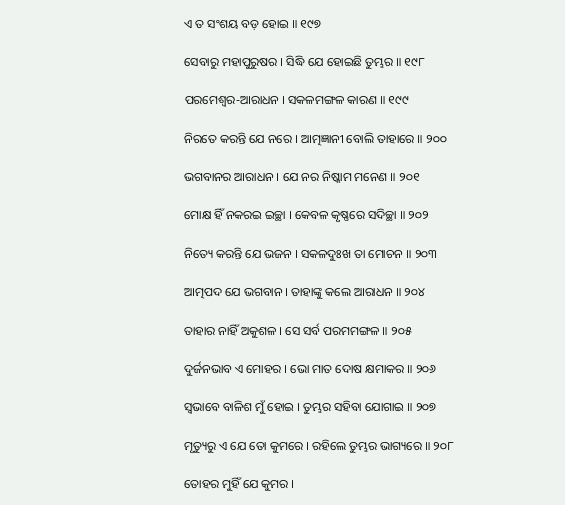ଏ ତ ସଂଶୟ ବଡ଼ ହୋଇ ॥ ୧୯୭

ସେବାରୁ ମହାପୁରୁଷର । ସିଦ୍ଧି ଯେ ହୋଇଛି ତୁମ୍ଭର ॥ ୧୯୮

ପରମେଶ୍ୱର-ଆରାଧନ । ସକଳମଙ୍ଗଳ କାରଣ ॥ ୧୯୯

ନିରତେ କରନ୍ତି ଯେ ନରେ । ଆତ୍ମଜ୍ଞାନୀ ବୋଲି ତାହାରେ ॥ ୨୦୦

ଭଗବାନର ଆରାଧନ । ଯେ ନର ନିଷ୍କାମ ମନେଣ ॥ ୨୦୧

ମୋକ୍ଷ ହିଁ ନକରଇ ଇଚ୍ଛା । କେବଳ କୃଷ୍ଣରେ ସଦିଚ୍ଛା ॥ ୨୦୨

ନିତ୍ୟେ କରନ୍ତି ଯେ ଭଜନ । ସକଳଦୁଃଖ ତା ମୋଚନ ॥ ୨୦୩

ଆତ୍ମପଦ ଯେ ଭଗବାନ । ତାହାଙ୍କୁ କଲେ ଆରାଧନ ॥ ୨୦୪

ତାହାର ନାହିଁ ଅକୁଶଳ । ସେ ସର୍ବ ପରମମଙ୍ଗଳ ॥ ୨୦୫

ଦୁର୍ଜନଭାବ ଏ ମୋହର । ଭୋ ମାତ ଦୋଷ କ୍ଷମାକର ॥ ୨୦୬

ସ୍ୱଭାବେ ବାଳିଶ ମୁଁ ହୋଇ । ତୁମ୍ଭର ସହିବା ଯୋଗାଇ ॥ ୨୦୭

ମୃତ୍ୟୁରୁ ଏ ଯେ ତୋ କୁମରେ । ରହିଲେ ତୁମ୍ଭର ଭାଗ୍ୟରେ ॥ ୨୦୮

ତୋହର ମୁହିଁ ଯେ କୁମର ।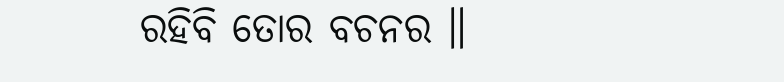ରହିବି ତୋର ବଚନର ॥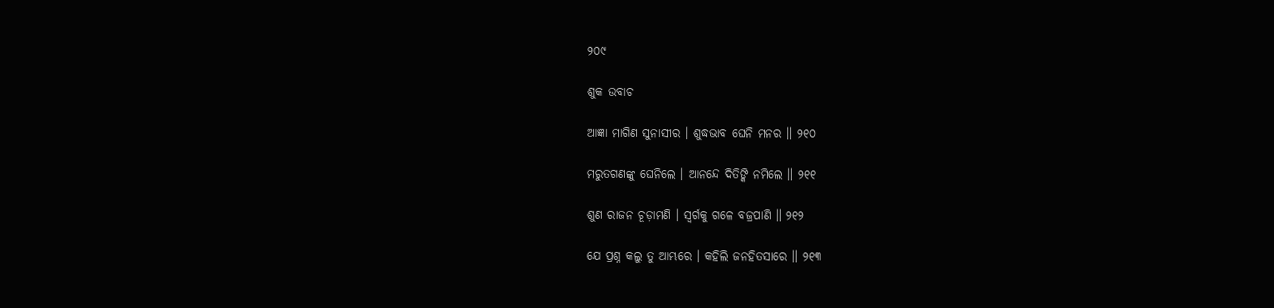୨୦୯

ଶୁକ ଉବାଚ

ଆଜ୍ଞା ମାଗିଣ ସୁନାସୀର । ଶୁଦ୍ଧଭାବ ଘେନି ମନର ॥ ୨୧୦

ମରୁତଗଣଙ୍କୁ ଘେନିଲେ । ଆନନ୍ଦେ ଦିତିଙ୍କି ନମିଲେ ॥ ୨୧୧

ଶୁଣ ରାଜନ ଚୂଡ଼ାମଣି । ସ୍ୱର୍ଗକୁ ଗଳେ ବଜ୍ରପାଣି ॥ ୨୧୨

ଯେ ପ୍ରଶ୍ନ କଲୁ ତୁ ଆମ୍ଭରେ । କହିଲି ଜନହିତସାରେ ॥ ୨୧୩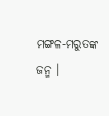ମଙ୍ଗଳ-ମରୁତଙ୍କ ଜନ୍ମ ।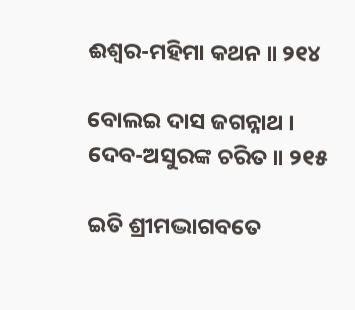ଈଶ୍ୱର-ମହିମା କଥନ ॥ ୨୧୪

ବୋଲଇ ଦାସ ଜଗନ୍ନାଥ । ଦେବ-ଅସୁରଙ୍କ ଚରିତ ॥ ୨୧୫

ଇତି ଶ୍ରୀମଦ୍ଭାଗବତେ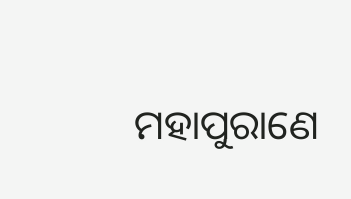ମହାପୁରାଣେ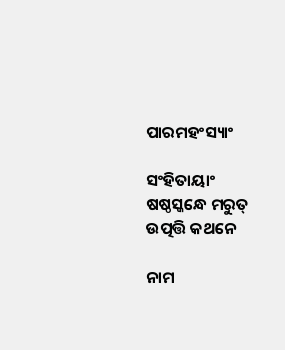ପାରମହଂସ୍ୟାଂ

ସଂହିତାୟାଂ ଷଷ୍ଠସ୍କନ୍ଧେ ମରୁତ୍ ଉତ୍ପତ୍ତି କଥନେ

ନାମ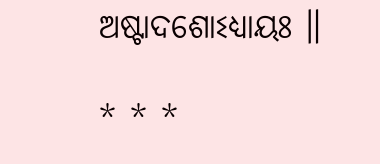ଅଷ୍ଟାଦଶୋଽଧ୍ୟାୟଃ ॥

* * *